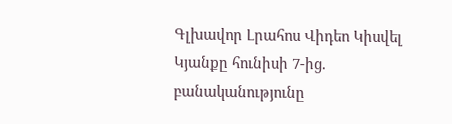Գլխավոր Լրահոս Վիդեո Կիսվել
Կյանքը հունիսի 7-ից. բանականությունը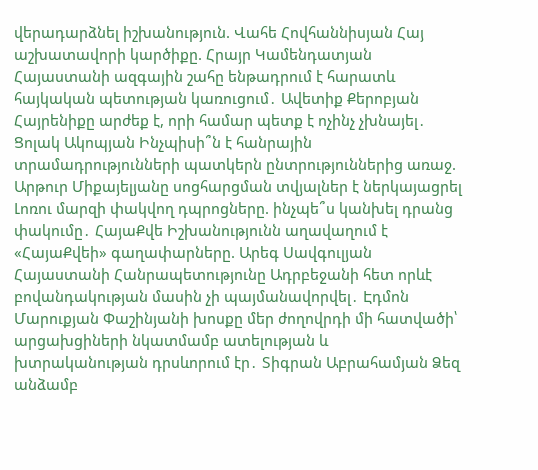վերադարձնել իշխանություն. Վահե Հովհաննիսյան Հայ աշխատավորի կարծիքը. Հրայր Կամենդատյան Հայաստանի ազգային շահը ենթադրում է հարատև հայկական պետության կառուցում․ Ավետիք Քերոբյան Հայրենիքը արժեք է, որի համար պետք է ոչինչ չխնայել․ Ցոլակ Ակոպյան Ինչպիսի՞ն է հանրային տրամադրությունների պատկերն ընտրություններից առաջ. Արթուր Միքայելյանը սոցհարցման տվյալներ է ներկայացրել Լոռու մարզի փակվող դպրոցները. ինչպե՞ս կանխել դրանց փակումը․ ՀայաՔվե Իշխանությունն աղավաղում է «ՀայաՔվեի» գաղափարները. Արեգ Սավգուլյան Հայաստանի Հանրապետությունը Ադրբեջանի հետ որևէ բովանդակության մասին չի պայմանավորվել․ Էդմոն Մարուքյան Փաշինյանի խոսքը մեր ժողովրդի մի հատվածի՝ արցախցիների նկատմամբ ատելության և խտրականության դրսևորում էր․ Տիգրան Աբրահամյան Ձեզ անձամբ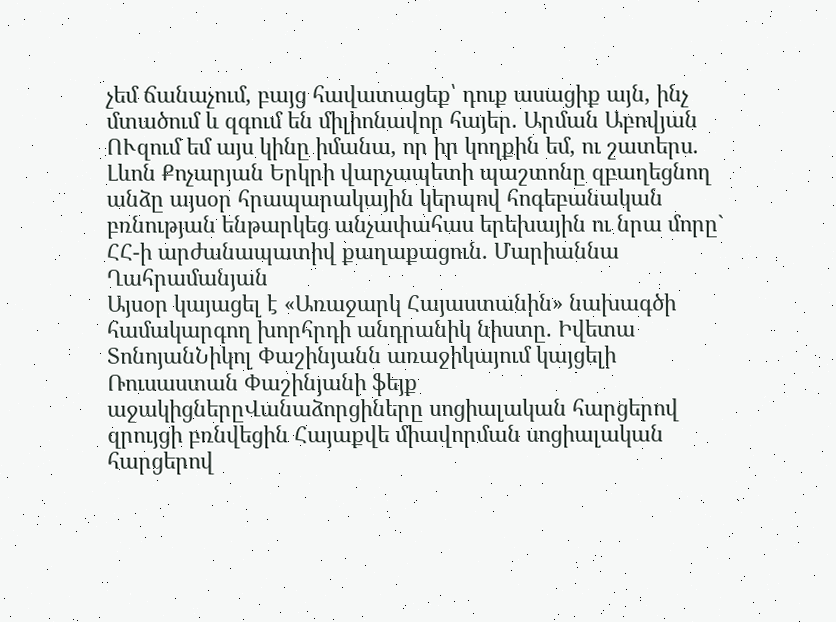չեմ ճանաչում, բայց հավատացեք՝ դուք ասացիք այն, ինչ մտածում և զգում են միլիոնավոր հայեր. Արման Աբովյան ՈՒզում եմ այս կինը իմանա, որ իր կողքին եմ, ու շատերս․ Լևոն Քոչարյան Երկրի վարչապետի պաշտոնը զբաղեցնող անձը այսօր հրապարակային կերպով հոգեբանական բռնության ենթարկեց անչափահաս երեխային ու նրա մորը` ՀՀ-ի արժանապատիվ քաղաքացուն․ Մարիաննա Ղահրամանյան
Այսօր կայացել է «Առաջարկ Հայաստանին» նախագծի համակարգող խորհրդի անդրանիկ նիստը. Իվետա ՏոնոյանՆիկոլ Փաշինյանն առաջիկայում կայցելի Ռուսաստան Փաշինյանի ֆեյք աջակիցներըՎանաձորցիները սոցիալական հարցերով զրույցի բռնվեցին Հայաքվե միավորման սոցիալական հարցերով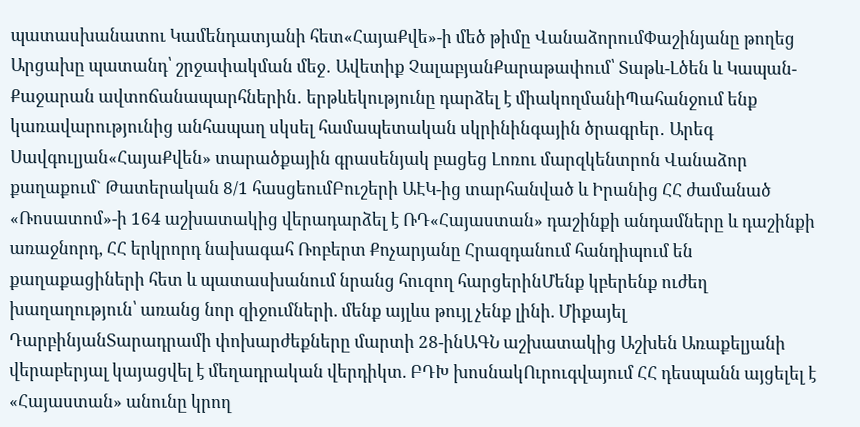պատասխանատու Կամենդատյանի հետ«ՀայաՔվե»-ի մեծ թիմը ՎանաձորումՓաշինյանը թողեց Արցախը պատանդ՝ շրջափակման մեջ․ Ավետիք ՉալաբյանՔարաթափում՝ Տաթև-Լծեն և Կապան-Քաջարան ավտոճանապարհներին․ երթևեկությունը դարձել է միակողմանիՊահանջում ենք կառավարությունից անհապաղ սկսել համապետական սկրինինգային ծրագրեր․ Արեգ Սավգուլյան«ՀայաՔվեն» տարածքային գրասենյակ բացեց Լոռու մարզկենտրոն Վանաձոր քաղաքում` Թատերական 8/1 հասցեումԲուշերի ԱԷԿ-ից տարհանված և Իրանից ՀՀ ժամանած «Ռոսատոմ»-ի 164 աշխատակից վերադարձել է ՌԴ«Հայաստան» դաշինքի անդամները և դաշինքի առաջնորդ, ՀՀ երկրորդ նախագահ Ռոբերտ Քոչարյանը Հրազդանում հանդիպում են քաղաքացիների հետ և պատասխանում նրանց հուզող հարցերինՄենք կբերենք ուժեղ խաղաղություն՝ առանց նոր զիջումների. մենք այլևս թույլ չենք լինի. Միքայել ԴարբինյանՏարադրամի փոխարժեքները մարտի 28-ինԱԳՆ աշխատակից Աշխեն Առաքելյանի վերաբերյալ կայացվել է մեղադրական վերդիկտ. ԲԴԽ խոսնակՈւրուգվայում ՀՀ դեսպանն այցելել է «Հայաստան» անունը կրող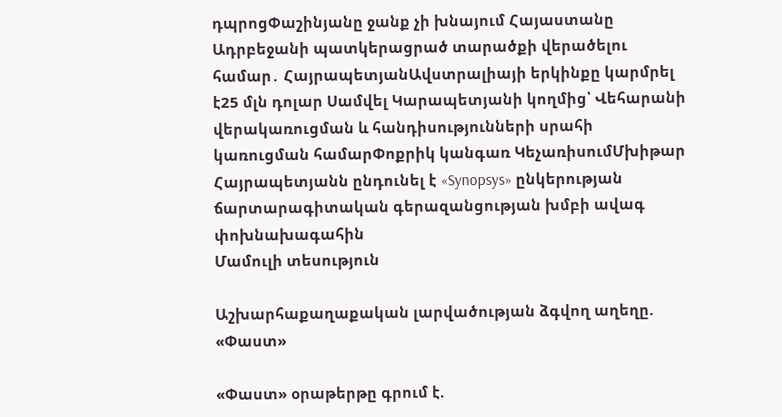դպրոցՓաշինյանը ջանք չի խնայում Հայաստանը Ադրբեջանի պատկերացրած տարածքի վերածելու համար․ ՀայրապետյանԱվստրալիայի երկինքը կարմրել է25 մլն դոլար Սամվել Կարապետյանի կողմից՝ Վեհարանի վերակառուցման և հանդիսությունների սրահի կառուցման համարՓոքրիկ կանգառ ԿեչառիսումՄխիթար Հայրապետյանն ընդունել է «Synopsys» ընկերության ճարտարագիտական գերազանցության խմբի ավագ փոխնախագահին
Մամուլի տեսություն

Աշխարհաքաղաքական լարվածության ձգվող աղեղը. «Փաստ»

«Փաստ» օրաթերթը գրում է.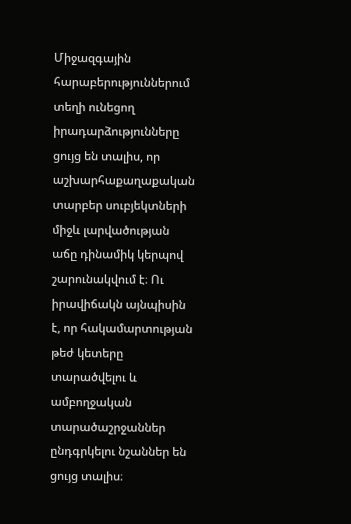Միջազգային հարաբերություններում տեղի ունեցող իրադարձությունները ցույց են տալիս, որ աշխարհաքաղաքական տարբեր սուբյեկտների միջև լարվածության աճը դինամիկ կերպով շարունակվում է։ Ու իրավիճակն այնպիսին է, որ հակամարտության թեժ կետերը տարածվելու և ամբողջական տարածաշրջաններ ընդգրկելու նշաններ են ցույց տալիս։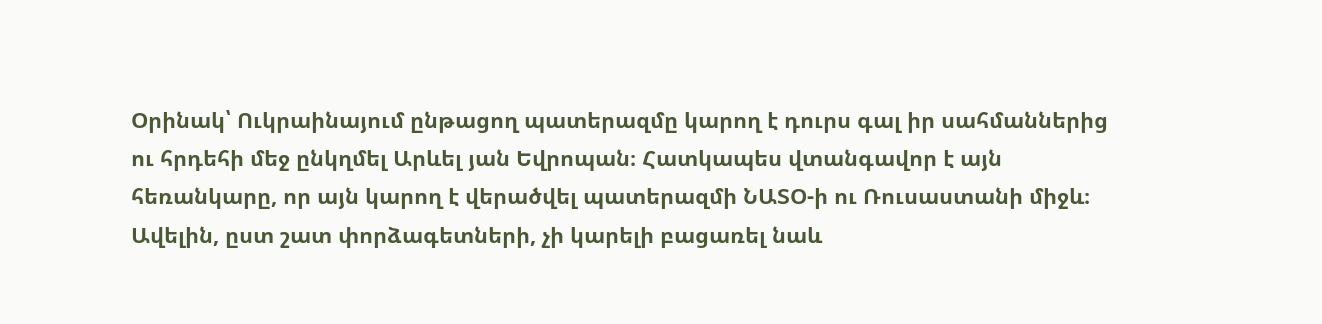Օրինակ՝ Ուկրաինայում ընթացող պատերազմը կարող է դուրս գալ իր սահմաններից ու հրդեհի մեջ ընկղմել Արևել յան Եվրոպան։ Հատկապես վտանգավոր է այն հեռանկարը, որ այն կարող է վերածվել պատերազմի ՆԱՏՕ-ի ու Ռուսաստանի միջև։ Ավելին, ըստ շատ փորձագետների, չի կարելի բացառել նաև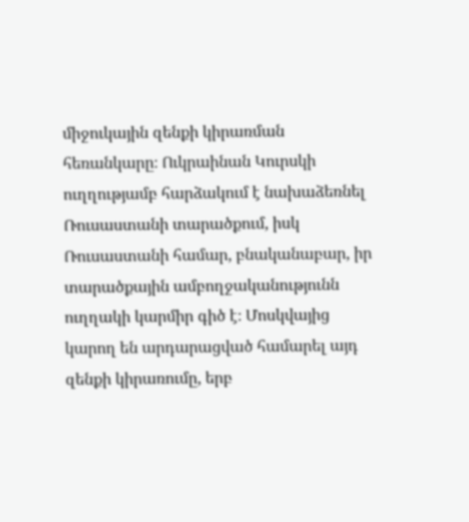միջուկային զենքի կիրառման հեռանկարը։ Ուկրաինան Կուրսկի ուղղությամբ հարձակում է նախաձեռնել Ռուսաստանի տարածքում, իսկ Ռուսաստանի համար, բնականաբար, իր տարածքային ամբողջականությունն ուղղակի կարմիր գիծ է։ Մոսկվայից կարող են արդարացված համարել այդ զենքի կիրառումը, երբ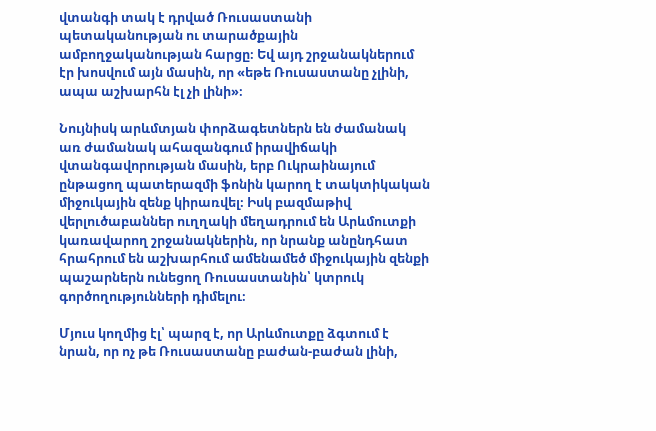վտանգի տակ է դրված Ռուսաստանի պետականության ու տարածքային ամբողջականության հարցը։ Եվ այդ շրջանակներում էր խոսվում այն մասին, որ «եթե Ռուսաստանը չլինի, ապա աշխարհն էլ չի լինի»։

Նույնիսկ արևմտյան փորձագետներն են ժամանակ առ ժամանակ ահազանգում իրավիճակի վտանգավորության մասին, երբ Ուկրաինայում ընթացող պատերազմի ֆոնին կարող է տակտիկական միջուկային զենք կիրառվել։ Իսկ բազմաթիվ վերլուծաբաններ ուղղակի մեղադրում են Արևմուտքի կառավարող շրջանակներին, որ նրանք անընդհատ հրահրում են աշխարհում ամենամեծ միջուկային զենքի պաշարներն ունեցող Ռուսաստանին՝ կտրուկ գործողությունների դիմելու։

Մյուս կողմից էլ՝ պարզ է, որ Արևմուտքը ձգտում է նրան, որ ոչ թե Ռուսաստանը բաժան-բաժան լինի,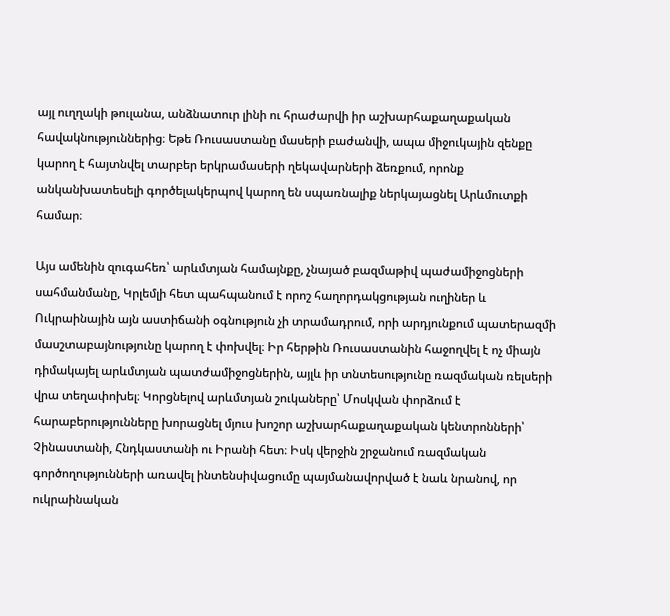այլ ուղղակի թուլանա, անձնատուր լինի ու հրաժարվի իր աշխարհաքաղաքական հավակնություններից։ Եթե Ռուսաստանը մասերի բաժանվի, ապա միջուկային զենքը կարող է հայտնվել տարբեր երկրամասերի ղեկավարների ձեռքում, որոնք անկանխատեսելի գործելակերպով կարող են սպառնալիք ներկայացնել Արևմուտքի համար։

Այս ամենին զուգահեռ՝ արևմտյան համայնքը, չնայած բազմաթիվ պաժամիջոցների սահմանմանը, Կրլեմլի հետ պահպանում է որոշ հաղորդակցության ուղիներ և Ուկրաինային այն աստիճանի օգնություն չի տրամադրում, որի արդյունքում պատերազմի մասշտաբայնությունը կարող է փոխվել։ Իր հերթին Ռուսաստանին հաջողվել է ոչ միայն դիմակայել արևմտյան պատժամիջոցներին, այլև իր տնտեսությունը ռազմական ռելսերի վրա տեղափոխել։ Կորցնելով արևմտյան շուկաները՝ Մոսկվան փորձում է հարաբերությունները խորացնել մյուս խոշոր աշխարհաքաղաքական կենտրոնների՝ Չինաստանի, Հնդկաստանի ու Իրանի հետ։ Իսկ վերջին շրջանում ռազմական գործողությունների առավել ինտենսիվացումը պայմանավորված է նաև նրանով, որ ուկրաինական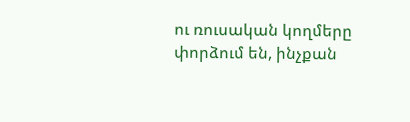ու ռուսական կողմերը փորձում են, ինչքան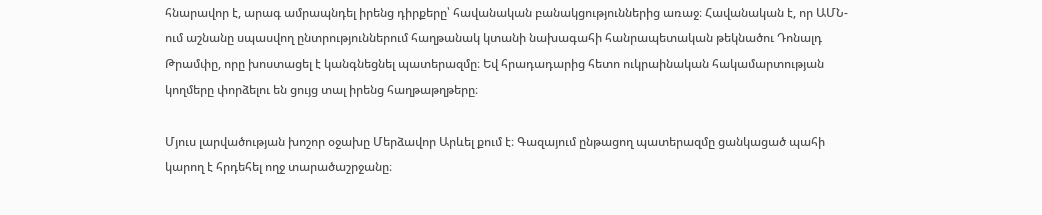հնարավոր է, արագ ամրապնդել իրենց դիրքերը՝ հավանական բանակցություններից առաջ։ Հավանական է, որ ԱՄՆ-ում աշնանը սպասվող ընտրություններում հաղթանակ կտանի նախագահի հանրապետական թեկնածու Դոնալդ Թրամփը, որը խոստացել է կանգնեցնել պատերազմը։ Եվ հրադադարից հետո ուկրաինական հակամարտության կողմերը փորձելու են ցույց տալ իրենց հաղթաթղթերը։

Մյուս լարվածության խոշոր օջախը Մերձավոր Արևել քում է։ Գազայում ընթացող պատերազմը ցանկացած պահի կարող է հրդեհել ողջ տարածաշրջանը։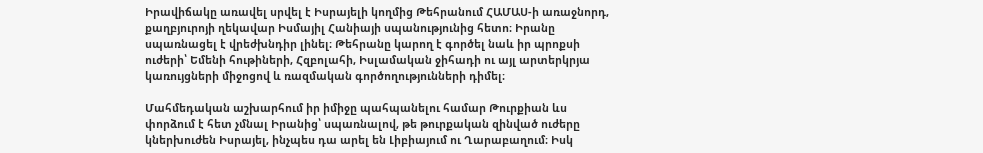Իրավիճակը առավել սրվել է Իսրայելի կողմից Թեհրանում ՀԱՄԱՍ-ի առաջնորդ, քաղբյուրոյի ղեկավար Իսմայիլ Հանիայի սպանությունից հետո։ Իրանը սպառնացել է վրեժխնդիր լինել։ Թեհրանը կարող է գործել նաև իր պրոքսի ուժերի՝ Եմենի հութիների, Հզբոլահի, Իսլամական ջիհադի ու այլ արտերկրյա կառույցների միջոցով և ռազմական գործողությունների դիմել։

Մահմեդական աշխարհում իր իմիջը պահպանելու համար Թուրքիան ևս փորձում է հետ չմնալ Իրանից՝ սպառնալով, թե թուրքական զինված ուժերը կներխուժեն Իսրայել, ինչպես դա արել են Լիբիայում ու Ղարաբաղում։ Իսկ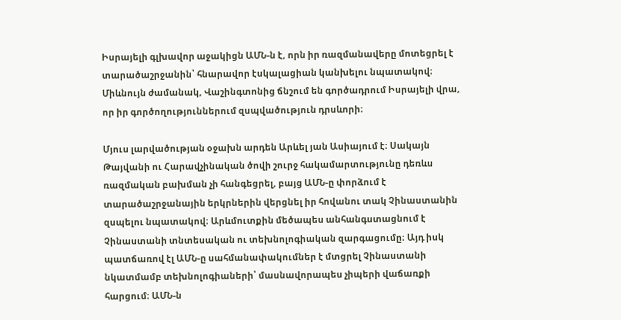Իսրայելի գլխավոր աջակիցն ԱՄՆ-ն է, որն իր ռազմանավերը մոտեցրել է տարածաշրջանին՝ հնարավոր էսկալացիան կանխելու նպատակով։ Միևնույն ժամանակ, Վաշինգտոնից ճնշում են գործադրում Իսրայելի վրա, որ իր գործողություններում զսպվածություն դրսևորի։

Մյուս լարվածության օջախն արդեն Արևել յան Ասիայում է։ Սակայն Թայվանի ու Հարավչինական ծովի շուրջ հակամարտությունը դեռևս ռազմական բախման չի հանգեցրել, բայց ԱՄՆ-ը փորձում է տարածաշրջանային երկրներին վերցնել իր հովանու տակ Չինաստանին զսպելու նպատակով։ Արևմուտքին մեծապես անհանգստացնում է Չինաստանի տնտեսական ու տեխնոլոգիական զարգացումը։ Այդ իսկ պատճառով էլ ԱՄՆ-ը սահմանափակումներ է մտցրել Չինաստանի նկատմամբ տեխնոլոգիաների՝ մասնավորապես չիպերի վաճառքի հարցում։ ԱՄՆ-ն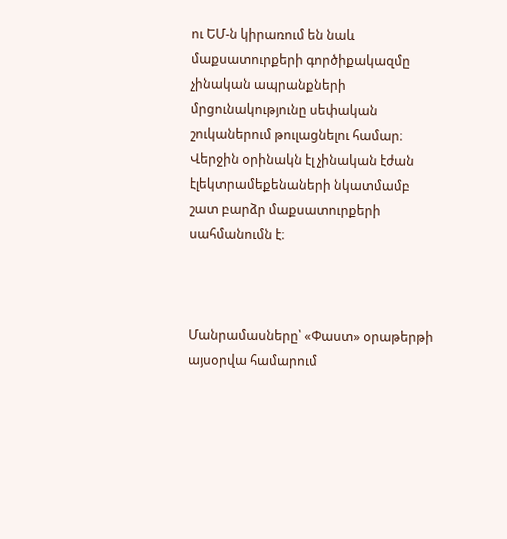ու ԵՄ-ն կիրառում են նաև մաքսատուրքերի գործիքակազմը չինական ապրանքների մրցունակությունը սեփական շուկաներում թուլացնելու համար։ Վերջին օրինակն էլ չինական էժան էլեկտրամեքենաների նկատմամբ շատ բարձր մաքսատուրքերի սահմանումն է։



Մանրամասները՝ «Փաստ» օրաթերթի այսօրվա համարում